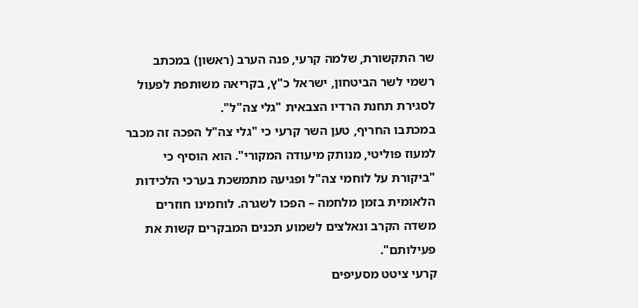שר התקשורת, שלמה קרעי, פנה הערב (ראשון) במכתב רשמי לשר הביטחון, ישראל כ"ץ, בקריאה משותפת לפעול לסגירת תחנת הרדיו הצבאית "גלי צה"ל".
במכתבו החריף, טען השר קרעי כי "גלי צה"ל הפכה זה מכבר למעוז פוליטי, מנותק מיעודה המקורי". הוא הוסיף כי "ביקורת על לוחמי צה"ל ופגיעה מתמשכת בערכי הלכידות הלאומית בזמן מלחמה – הפכו לשגרה. לוחמינו חוזרים משדה הקרב ונאלצים לשמוע תכנים המבקרים קשות את פעילותם".
קרעי ציטט מסעיפים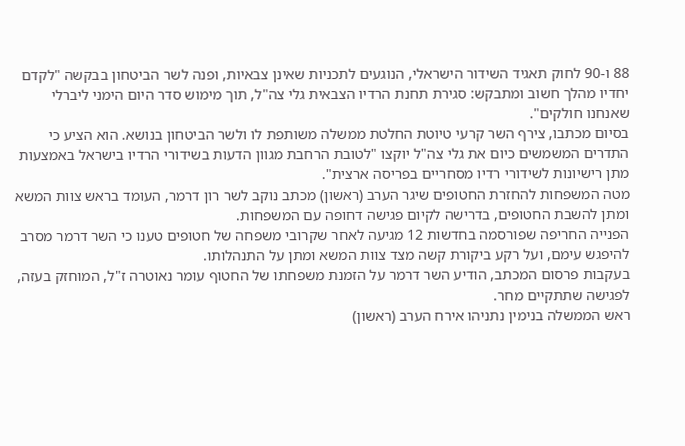88 ו-90 לחוק תאגיד השידור הישראלי, הנוגעים לתכניות שאינן צבאיות, ופנה לשר הביטחון בבקשה "לקדם יחדיו מהלך חשוב ומתבקש: סגירת תחנת הרדיו הצבאית גלי צה"ל, תוך מימוש סדר היום הימני ליברלי שאנחנו חולקים".
בסיום מכתבו, צירף השר קרעי טיוטת החלטת ממשלה משותפת לו ולשר הביטחון בנושא. הוא הציע כי התדרים המשמשים כיום את גלי צה"ל יוקצו "לטובת הרחבת מגוון הדעות בשידורי הרדיו בישראל באמצעות מתן רישיונות לשידורי רדיו מסחריים בפריסה ארצית".
מטה המשפחות להחזרת החטופים שיגר הערב (ראשון) מכתב נוקב לשר רון דרמר, העומד בראש צוות המשא ומתן להשבת החטופים, בדרישה לקיום פגישה דחופה עם המשפחות.
הפנייה החריפה שפורסמה בחדשות 12 מגיעה לאחר שקרובי משפחה של חטופים טענו כי השר דרמר מסרב להיפגש עימם, ועל רקע ביקורת קשה מצד צוות המשא ומתן על התנהלותו.
בעקבות פרסום המכתב, הודיע השר דרמר על הזמנת משפחתו של החטוף עומר נאוטרה ז"ל, המוחזק בעזה, לפגישה שתתקיים מחר.
ראש הממשלה בנימין נתניהו אירח הערב (ראשון)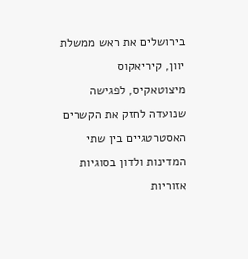בירושלים את ראש ממשלת יוון, קיריאקוס מיצוטאקיס, לפגישה שנועדה לחזק את הקשרים האסטרטגיים בין שתי המדינות ולדון בסוגיות אזוריות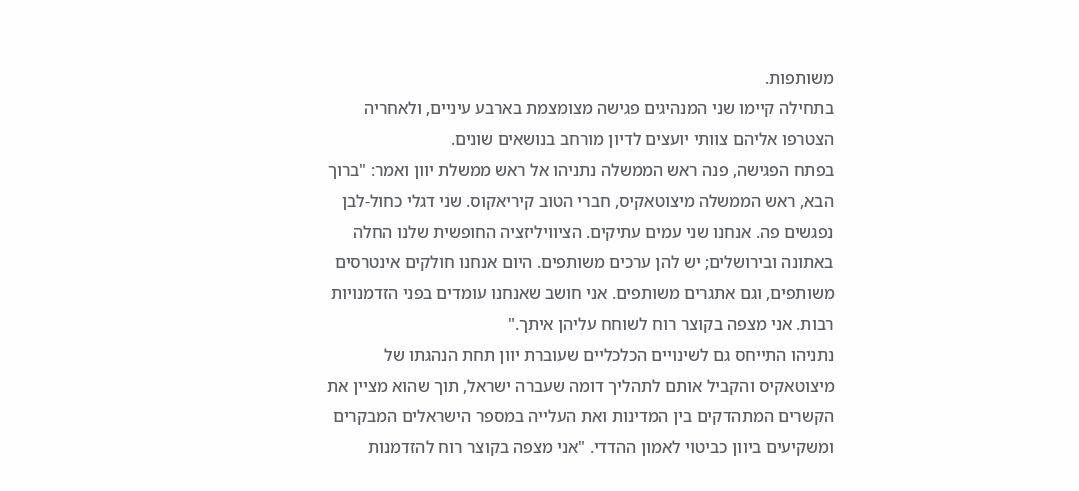משותפות.
בתחילה קיימו שני המנהיגים פגישה מצומצמת בארבע עיניים, ולאחריה הצטרפו אליהם צוותי יועצים לדיון מורחב בנושאים שונים.
בפתח הפגישה, פנה ראש הממשלה נתניהו אל ראש ממשלת יוון ואמר: "ברוך הבא, ראש הממשלה מיצוטאקיס, חברי הטוב קיריאקוס. שני דגלי כחול-לבן נפגשים פה. אנחנו שני עמים עתיקים. הציוויליזציה החופשית שלנו החלה באתונה ובירושלים; יש להן ערכים משותפים. היום אנחנו חולקים אינטרסים משותפים, וגם אתגרים משותפים. אני חושב שאנחנו עומדים בפני הזדמנויות רבות. אני מצפה בקוצר רוח לשוחח עליהן איתך."
נתניהו התייחס גם לשינויים הכלכליים שעוברת יוון תחת הנהגתו של מיצוטאקיס והקביל אותם לתהליך דומה שעברה ישראל, תוך שהוא מציין את הקשרים המתהדקים בין המדינות ואת העלייה במספר הישראלים המבקרים ומשקיעים ביוון כביטוי לאמון ההדדי. "אני מצפה בקוצר רוח להזדמנות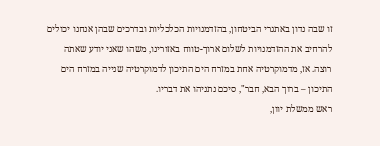זו שבה נדון באתגרי הביטחון, בהזדמנויות הכלכליות ובדרכים שבהן אנחנו יכולים להרחיב את ההזדמנויות לשלום ארוך-טווח באזורינו, משהו שאני יודע שאתה רוצה. אז, מדמוקרטיה אחת במזרח הים התיכון לדמוקרטיה שנייה במזרח הים התיכון – ברוך הבא, חבר", סיכם נתניהו את דבריו.
ראש ממשלת יוון,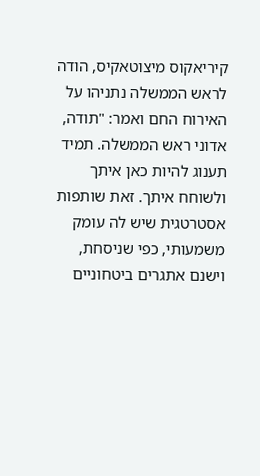קיריאקוס מיצוטאקיס, הודה לראש הממשלה נתניהו על האירוח החם ואמר: "תודה, אדוני ראש הממשלה. תמיד תענוג להיות כאן איתך ולשוחח איתך. זאת שותפות אסטרטגית שיש לה עומק משמעותי, כפי שניסחת, וישנם אתגרים ביטחוניים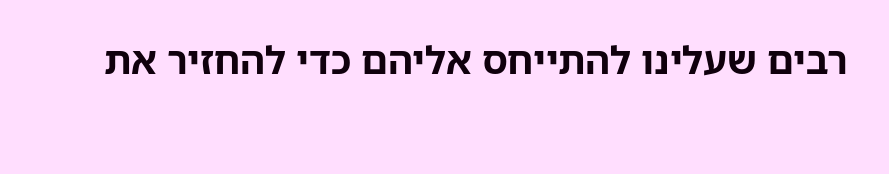רבים שעלינו להתייחס אליהם כדי להחזיר את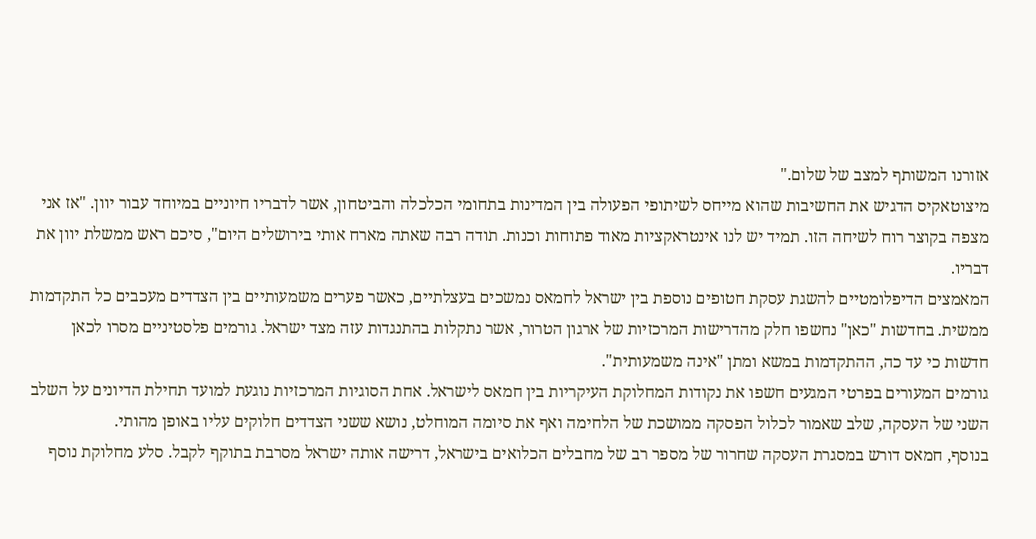אזורנו המשותף למצב של שלום."
מיצוטאקיס הדגיש את החשיבות שהוא מייחס לשיתופי הפעולה בין המדינות בתחומי הכלכלה והביטחון, אשר לדבריו חיוניים במיוחד עבור יוון. "אז אני מצפה בקוצר רוח לשיחה הזו. תמיד יש לנו אינטראקציות מאוד פתוחות וכנות. תודה רבה שאתה מארח אותי בירושלים היום", סיכם ראש ממשלת יוון את דבריו.
המאמצים הדיפלומטיים להשגת עסקת חטופים נוספת בין ישראל לחמאס נמשכים בעצלתיים, כאשר פערים משמעותיים בין הצדדים מעכבים כל התקדמות ממשית. בחדשות "כאן" נחשפו חלק מהדרישות המרכזיות של ארגון הטרור, אשר נתקלות בהתנגדות עזה מצד ישראל. גורמים פלסטיניים מסרו לכאן חדשות כי עד כה, ההתקדמות במשא ומתן "אינה משמעותית".
גורמים המעורים בפרטי המגעים חשפו את נקודות המחלוקת העיקריות בין חמאס לישראל. אחת הסוגיות המרכזיות נוגעת למועד תחילת הדיונים על השלב השני של העסקה, שלב שאמור לכלול הפסקה ממושכת של הלחימה ואף את סיומה המוחלט, נושא ששני הצדדים חלוקים עליו באופן מהותי.
בנוסף, חמאס דורש במסגרת העסקה שחרור של מספר רב של מחבלים הכלואים בישראל, דרישה אותה ישראל מסרבת בתוקף לקבל. סלע מחלוקת נוסף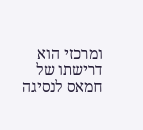ומרכזי הוא דרישתו של חמאס לנסיגה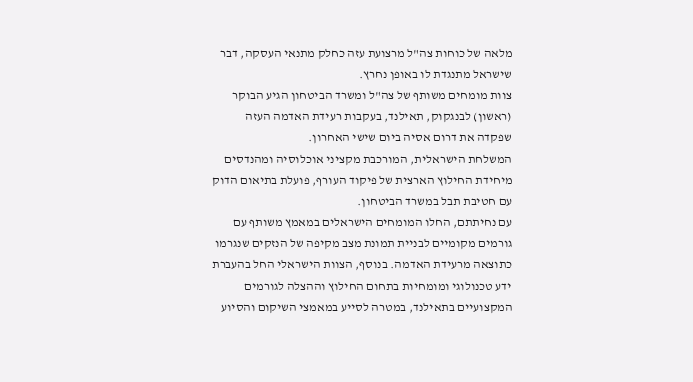מלאה של כוחות צה"ל מרצועת עזה כחלק מתנאי העסקה, דבר שישראל מתנגדת לו באופן נחרץ.
צוות מומחים משותף של צה"ל ומשרד הביטחון הגיע הבוקר (ראשון) לבנגקוק, תאילנד, בעקבות רעידת האדמה העזה שפקדה את דרום אסיה ביום שישי האחרון.
המשלחת הישראלית, המורכבת מקציני אוכלוסיה ומהנדסים מיחידת החילוץ הארצית של פיקוד העורף, פועלת בתיאום הדוק עם חטיבת תבל במשרד הביטחון.
עם נחיתתם, החלו המומחים הישראלים במאמץ משותף עם גורמים מקומיים לבניית תמונת מצב מקיפה של הנזקים שנגרמו כתוצאה מרעידת האדמה. בנוסף, הצוות הישראלי החל בהעברת ידע טכנולוגי ומומחיות בתחום החילוץ וההצלה לגורמים המקצועיים בתאילנד, במטרה לסייע במאמצי השיקום והסיוע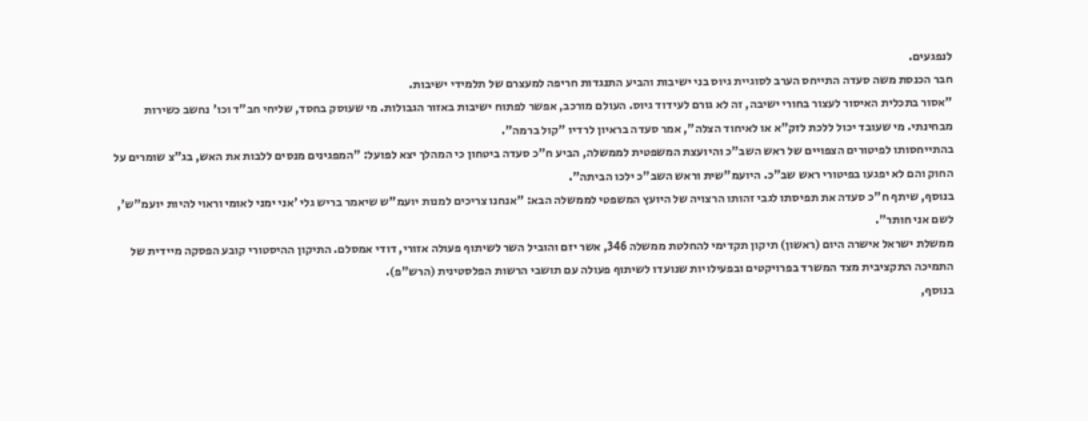לנפגעים.
חבר הכנסת משה סעדה התייחס הערב לסוגיית גיוס בני ישיבות והביע התנגדות חריפה למעצרם של תלמידי ישיבות.
"אסור בתכלית האיסור לעצור בחורי ישיבה, זה לא גורם לעידוד גיוס. העולם מורכב, אפשר לפתוח ישיבות באזור הגבולות. מי שעוסק בחסד, שליחי חב"ד וכו' נחשב כשירות מבחינתי. מי שעובד יכול ללכת לזק"א או לאיחוד הצלה", אמר סעדה בראיון לרדיו "קול ברמה".
בהתייחסותו לפיטורים הצפויים של ראש השב"כ והיועצת המשפטית לממשלה, הביע ח"כ סעדה ביטחון כי המהלך יצא לפועל: "המפגינים מנסים ללבות את האש, בג"צ שומרים על החוק והם לא יפגעו בפיטורי ראש שב"כ. היועמ"שית וראש השב"כ ילכו הביתה".
בנוסף, שיתף ח"כ סעדה את תפיסתו לגבי זהותו הרצויה של היועץ המשפטי לממשלה הבא: "אנחנו צריכים למנות יועמ"ש שיאמר בריש גלי 'אני ימני לאומי וראוי להיות יועמ"ש', לשם אני חותר".
ממשלת ישראל אישרה היום (ראשון) תיקון תקדימי להחלטת ממשלה 346, אשר יזם והוביל השר לשיתוף פעולה אזורי, דודי אמסלם. התיקון ההיסטורי קובע הפסקה מיידית של התמיכה התקציבית מצד המשרד בפרויקטים ובפעילויות שנועדו לשיתוף פעולה עם תושבי הרשות הפלסטינית (הרש"פ).
בנוסף,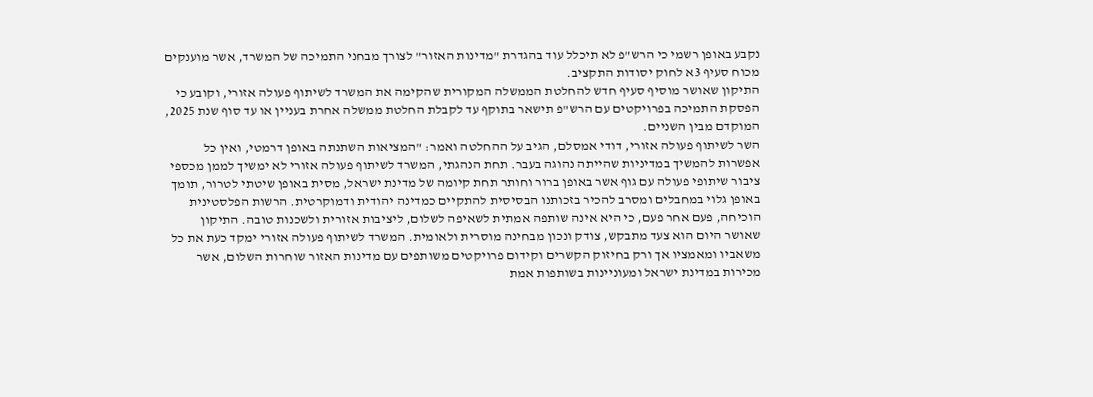נקבע באופן רשמי כי הרש"פ לא תיכלל עוד בהגדרת "מדינות האזור" לצורך מבחני התמיכה של המשרד, אשר מוענקים מכוח סעיף 3א לחוק יסודות התקציב.
התיקון שאושר מוסיף סעיף חדש להחלטת הממשלה המקורית שהקימה את המשרד לשיתוף פעולה אזורי, וקובע כי הפסקת התמיכה בפרויקטים עם הרש"פ תישאר בתוקף עד לקבלת החלטת ממשלה אחרת בעניין או עד סוף שנת 2025, המוקדם מבין השניים.
השר לשיתוף פעולה אזורי, דודי אמסלם, הגיב על ההחלטה ואמר: "המציאות השתנתה באופן דרמטי, ואין כל אפשרות להמשיך במדיניות שהייתה נהוגה בעבר. תחת הנהגתי, המשרד לשיתוף פעולה אזורי לא ימשיך לממן מכספי ציבור שיתופי פעולה עם גוף אשר באופן ברור וחותר תחת קיומה של מדינת ישראל, מסית באופן שיטתי לטרור, תומך באופן גלוי במחבלים ומסרב להכיר בזכותנו הבסיסית להתקיים כמדינה יהודית ודמוקרטית. הרשות הפלסטינית הוכיחה, פעם אחר פעם, כי היא אינה שותפה אמתית לשאיפה לשלום, ליציבות אזורית ולשכנות טובה. התיקון שאושר היום הוא צעד מתבקש, צודק ונכון מבחינה מוסרית ולאומית. המשרד לשיתוף פעולה אזורי ימקד כעת את כל משאביו ומאמציו אך ורק בחיזוק הקשרים וקידום פרויקטים משותפים עם מדינות האזור שוחרות השלום, אשר מכירות במדינת ישראל ומעוניינות בשותפות אמת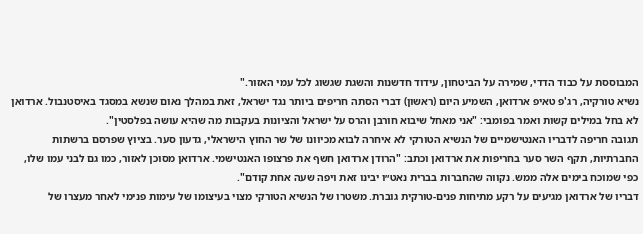המבוססת על כבוד הדדי, שמירה על הביטחון, עידוד חדשנות והשגת שגשוג לכל עמי האזור."
נשיא טורקיה, רג'פ טאיפ ארדואן, השמיע היום (ראשון) דברי הסתה חריפים ביותר נגד ישראל, זאת במהלך נאום שנשא במסגד באיסטנבול. ארדואן לא בחל במילים קשות ואמר בפומבי: "אני מאחל שיבוא חורבן והרס על ישראל והציונות בעקבות מה שהיא עושה בפלסטין".
תגובה חריפה לדבריו האנטישמיים של הנשיא הטורקי לא איחרה לבוא מכיוונו של שר החוץ הישראלי, גדעון סער. בציוץ שפרסם ברשתות החברתיות, תקף השר סער בחריפות את ארדואן וכתב: "הרודן ארדואן חשף את פרצופו האנטישמי. ארדואן מסוכן לאזור, כמו גם לבני עמו שלו, כפי שמוכח בימים אלה ממש. נקווה שהחברות בברית נאט״ו יבינו זאת ויפה שעה אחת קודם".
דבריו של ארדואן מגיעים על רקע מתיחות פנים-טורקית גוברת. משטרו של הנשיא הטורקי מצוי בעיצומו של עימות פנימי לאחר מעצרו של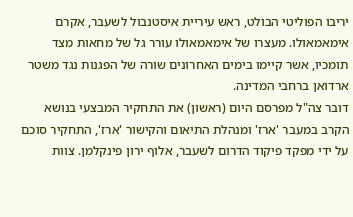יריבו הפוליטי הבולט, ראש עיריית איסטנבול לשעבר, אקרם אימאמאולו. מעצרו של אימאמאולו עורר גל של מחאות מצד תומכיו, אשר קיימו בימים האחרונים שורה של הפגנות נגד משטר ארדואן ברחבי המדינה.
דובר צה"ל מפרסם היום (ראשון) את התחקיר המבצעי בנושא הקרב במעבר 'ארז' ומנהלת התיאום והקישור 'ארז', התחקיר סוכם על ידי מפקד פיקוד הדרום לשעבר, אלוף ירון פינקלמן. צוות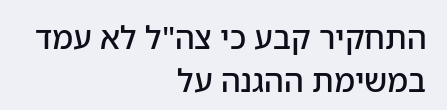התחקיר קבע כי צה"ל לא עמד במשימת ההגנה על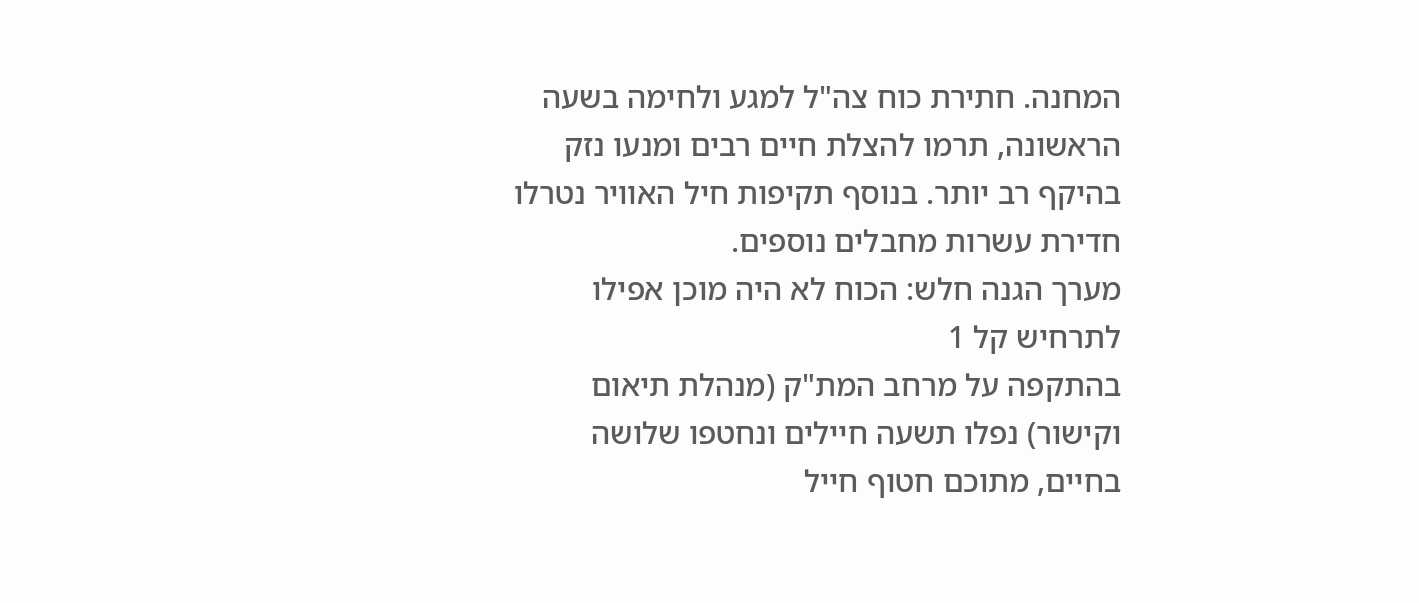המחנה. חתירת כוח צה"ל למגע ולחימה בשעה הראשונה, תרמו להצלת חיים רבים ומנעו נזק בהיקף רב יותר. בנוסף תקיפות חיל האוויר נטרלו חדירת עשרות מחבלים נוספים.
מערך הגנה חלש: הכוח לא היה מוכן אפילו לתרחיש קל 1
בהתקפה על מרחב המת"ק (מנהלת תיאום וקישור) נפלו תשעה חיילים ונחטפו שלושה בחיים, מתוכם חטוף חייל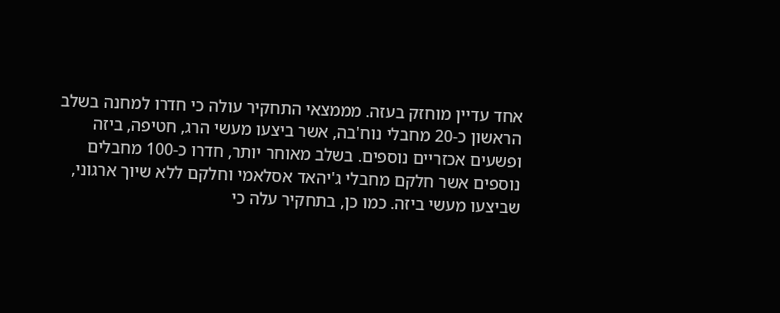אחד עדיין מוחזק בעזה. מממצאי התחקיר עולה כי חדרו למחנה בשלב הראשון כ-20 מחבלי נוח'בה, אשר ביצעו מעשי הרג, חטיפה, ביזה ופשעים אכזריים נוספים. בשלב מאוחר יותר, חדרו כ-100 מחבלים נוספים אשר חלקם מחבלי ג'יהאד אסלאמי וחלקם ללא שיוך ארגוני, שביצעו מעשי ביזה. כמו כן, בתחקיר עלה כי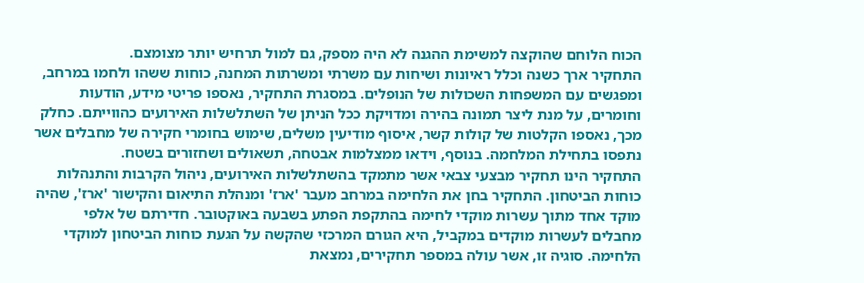הכוח הלוחם שהוקצה למשימת ההגנה לא היה מספק, גם למול תרחיש יותר מצומצם.
התחקיר ארך כשנה וכלל ראיונות ושיחות עם משרתי ומשרתות המחנה, כוחות ששהו ולחמו במרחב, ומפגשים עם המשפחות השכולות של הנופלים. במסגרת התחקיר, נאספו פריטי מידע, הודעות וחומרים, על מנת ליצר תמונה בהירה ומדויקת ככל הניתן של השתלשלות האירועים כהווייתם. כחלק מכך, נאספו הקלטות של קולות קשר, איסוף מודיעין משלים, שימוש בחומרי חקירה של מחבלים אשר נתפסו בתחילת המלחמה. בנוסף, וידאו ממצלמות אבטחה, תשאולים ושחזורים בשטח.
התחקיר הינו תחקיר מבצעי צבאי אשר מתמקד בהשתלשלות האירועים, ניהול הקרבות והתנהלות כוחות הביטחון. התחקיר בחן את הלחימה במרחב מעבר 'ארז' ומנהלת התיאום והקישור 'ארז', שהיה מוקד אחד מתוך עשרות מוקדי לחימה בהתקפת הפתע בשבעה באוקטובר. חדירתם של אלפי מחבלים לעשרות מוקדים במקביל, היא הגורם המרכזי שהקשה על הגעת כוחות הביטחון למוקדי הלחימה. סוגיה זו, אשר עולה במספר תחקירים, נמצאת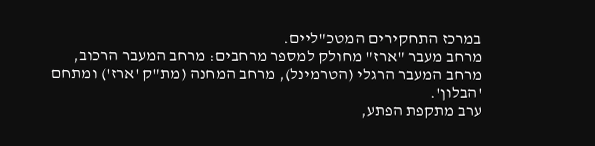במרכז התחקירים המטכ"ליים.
מרחב מעבר "ארז" מחולק למספר מרחבים: מרחב המעבר הרכוב, מרחב המעבר הרגלי (הטרמינל), מרחב המחנה (מת"ק 'ארז') ומתחם 'הבלון'.
ערב מתקפת הפתע,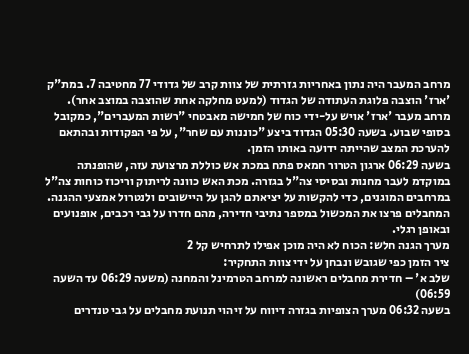מרחב המעבר היה נתון באחריות גזרתית של צוות קרב של גדודי 77 מחטיבה 7. במת"ק 'ארז' הוצבה פלוגת העתודה של הגדוד (למעט מחלקה אחת שהוצבה במוצב אחר). מרחב מעבר 'ארז' אויש על-ידי כוח של חמישה מאבטחי "רשות המעברים", כמקובל בסופי שבוע. בשעה 05:30 הגדוד ביצע "כוננות עם שחר", על פי הפקודות ובהתאם להערכת המצב שהייתה ידועה באותו הזמן.
בשעה 06:29 ארגון הטרור חמאס פתח במכת אש כוללת מרצועת עזה, שהופנתה במוקדמ לעבר מחנות ובסיסי צה"ל בגזרה. מכת האש כוונה לריתוק וריכוז כוחות צה"ל במרחבים המוגנים, כדי להקשות על יציאתם להגן על היישובים ולנטרול אמצעי ההגנה. המחבלים פרצו את המכשול במספר נתיבי חדירה, מהם חדרו על גבי רכבים, אופנועים ובאופן רגלי.
מערך הגנה חלש: הכוח לא היה מוכן אפילו לתרחיש קל 2
ציר הזמן כפי שגובש ונבחן על ידי צוות התחקיר:
שלב א' – חדירת מחבלים ראשונה למרחב הטרמינל והמחנה (משעה 06:29 עד השעה 06:59)
בשעה 06:32 מערך הצופיות בגזרה דיווח על זיהוי תנועת מחבלים על גבי טנדרים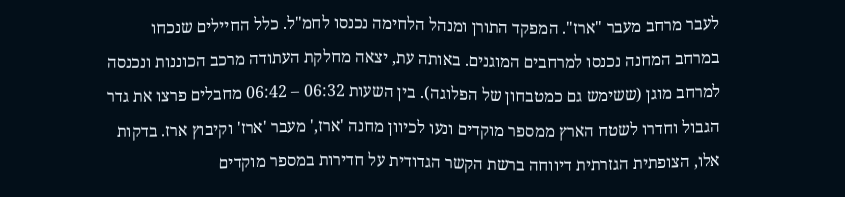לעבר מרחב מעבר "ארז". המפקד התורן ומנהל הלחימה נכנסו לחמ"ל. כלל החיילים שנכחו במרחב המחנה נכנסו למרחבים המוגנים. באותה עת, יצאה מחלקת העתודה מרכב הכוננות ונכנסה למרחב מוגן (ששימש גם כמטבחון של הפלוגה). בין השעות 06:32 – 06:42 מחבלים פרצו את גדר הגבול וחדרו לשטח הארץ ממספר מוקדים ונעו לכיוון מחנה 'ארז,' מעבר 'ארז' וקיבוץ ארז. בדקות אלו, הצופתית הגזרתית דיווחה ברשת הקשר הגדודית על חדירות במספר מוקדים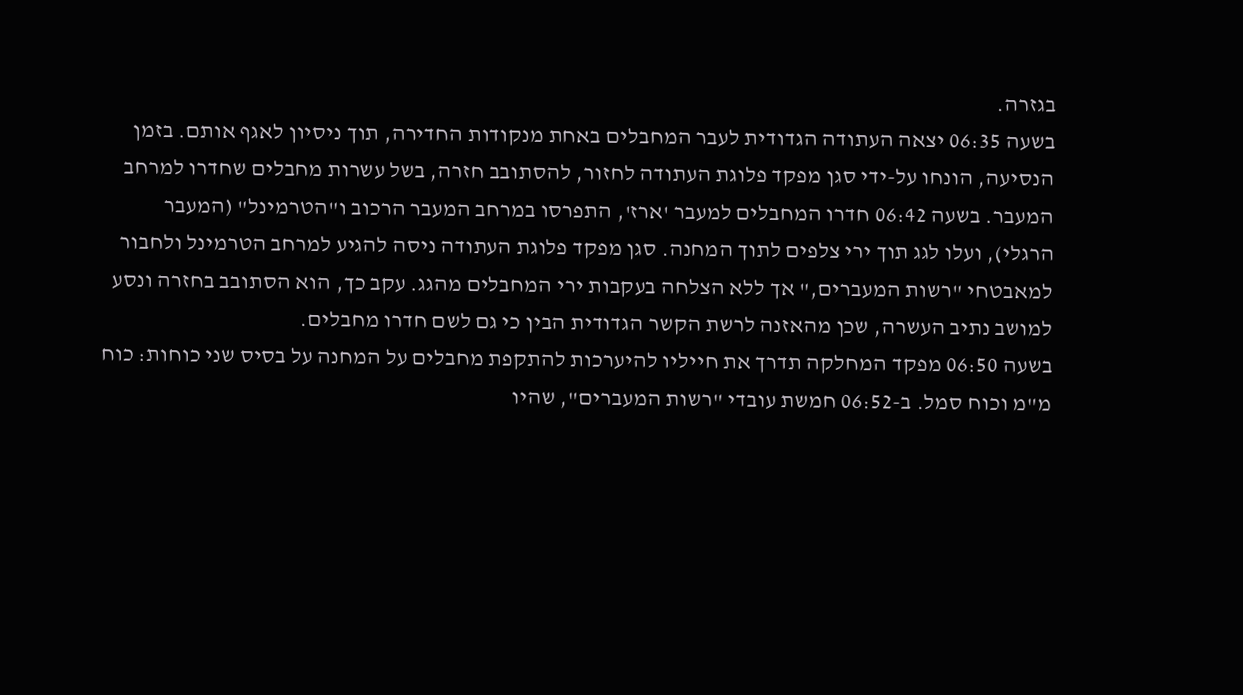בגזרה.
בשעה 06:35 יצאה העתודה הגדודית לעבר המחבלים באחת מנקודות החדירה, תוך ניסיון לאגף אותם. בזמן הנסיעה, הונחו על-ידי סגן מפקד פלוגת העתודה לחזור, להסתובב חזרה, בשל עשרות מחבלים שחדרו למרחב המעבר. בשעה 06:42 חדרו המחבלים למעבר 'ארז', התפרסו במרחב המעבר הרכוב ו"הטרמינל" (המעבר הרגלי), ועלו לגג תוך ירי צלפים לתוך המחנה. סגן מפקד פלוגת העתודה ניסה להגיע למרחב הטרמינל ולחבור למאבטחי "רשות המעברים," אך ללא הצלחה בעקבות ירי המחבלים מהגג. עקב כך, הוא הסתובב בחזרה ונסע למושב נתיב העשרה, שכן מהאזנה לרשת הקשר הגדודית הבין כי גם לשם חדרו מחבלים.
בשעה 06:50 מפקד המחלקה תדרך את חייליו להיערכות להתקפת מחבלים על המחנה על בסיס שני כוחות: כוח מ"מ וכוח סמל. ב-06:52 חמשת עובדי "רשות המעברים", שהיו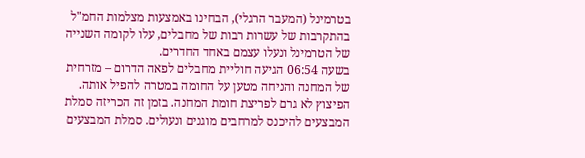בטרמינל (המעבר הרגלי), הבחינו באמצעות מצלמות החמ"ל בהתקרבות של עשרות רבות של מחבלים, עלו לקומה השנייה של הטרמינל ונעלו עצמם באחד החדרים.
בשעה 06:54 הגיעה חוליית מחבלים לפאה הדרום – מזרחית של המחנה והניחה מטען על החומה במטרה להפיל אותה. הפיצוץ לא גרם לפריצת חומת המחנה. בזמן זה הכריזה סמלת המבצעים להיכנס למרחבים מוגנים ונעולים. סמלת המבצעים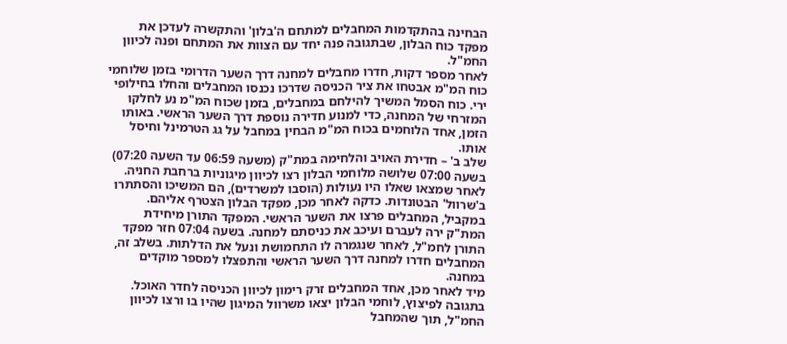הבחינה בהתקדמות המחבלים למתחם ה'בלון' והתקשרה לעדכן את מפקד כוח הבלון, שבתגובה פנה יחד עם הצוות את המתחם ופנה לכיוון החמ"ל.
לאחר מספר דקות, חדרו מחבלים למחנה דרך השער הדרומי בזמן שלוחמי כוח המ"מ אבטחו את ציר הכניסה שדרכו נכנסו המחבלים והחלו בחילופי ירי. כוח הסמל המשיך להילחם במחבלים, בזמן שכוח המ"מ נע לחלקו המזרחי של המחנה, כדי למנוע חדירה נוספת דרך השער הראשי. באותו הזמן, אחד הלוחמים בכוח המ"מ הבחין במחבל על גג הטרמינל וחיסל אותו.
שלב ב' – חדירת האויב והלחימה במת"ק (משעה 06:59 עד השעה 07:20)
בשעה 07:00 שלושה מלוחמי הבלון רצו לכיוון מיגוניות ברחבת החניה. לאחר שמצאו שאלו היו נעולות (הוסבו למשרדים), הם המשיכו והסתתרו ב'שרוול' הבטונדות. כדקה לאחר מכן, מפקד הבלון הצטרף אליהם. במקביל, המחבלים פרצו את השער הראשי. המפקד התורן מיחידת המת"ק ירה לעברם ועיכב את כניסתם למחנה. בשעה 07:04 חזר מפקד התורן לחמ"ל, לאחר שנגמרה לו התחמושת ונעל את הדלתות. בשלב זה, המחבלים חדרו למחנה דרך השער הראשי והתפצלו למספר מוקדים במחנה.
מיד לאחר מכן, אחד המחבלים זרק רימון לכיוון הכניסה לחדר האוכל. בתגובה לפיצוץ, לוחמי הבלון יצאו משרוול המיגון שהיו בו ורצו לכיוון החמ"ל, תוך שהמחבל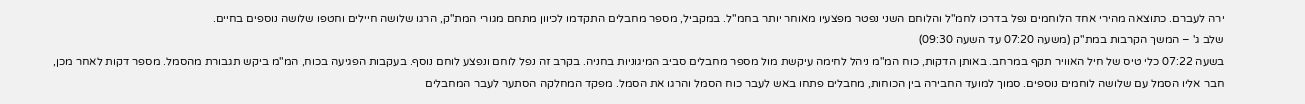ירה לעברם. כתוצאה מהירי אחד הלוחמים נפל בדרכו לחמ"ל והלוחם השני נפטר מפצעיו מאוחר יותר בחמ"ל. במקביל, מספר מחבלים התקדמו לכיוון מתחם מגורי המת"ק, הרגו שלושה חיילים וחטפו שלושה נוספים בחיים.
שלב ג' – המשך הקרבות במת"ק (משעה 07:20 עד השעה 09:30)
בשעה 07:22 כלי טיס של חיל האוויר תקף במרחב. באותן הדקות, כוח המ"מ ניהל לחימה עיקשת מול מספר מחבלים סביב המיגוניות בחניה. בקרב זה נפל לוחם ונפצע לוחם נוסף. בעקבות הפגיעה בכוח, המ"מ ביקש תגבורת מהסמל. מספר דקות לאחר מכן, חבר אליו הסמל עם שלושה לוחמים נוספים. סמוך למועד החבירה בין הכוחות, מחבלים פתחו באש לעבר כוח הסמל והרגו את הסמל. מפקד המחלקה הסתער לעבר המחבלים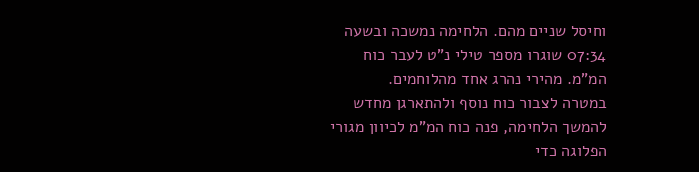וחיסל שניים מהם. הלחימה נמשכה ובשעה 07:34 שוגרו מספר טילי נ"ט לעבר כוח המ"מ. מהירי נהרג אחד מהלוחמים.
במטרה לצבור כוח נוסף ולהתארגן מחדש להמשך הלחימה, פנה כוח המ"מ לכיוון מגורי הפלוגה כדי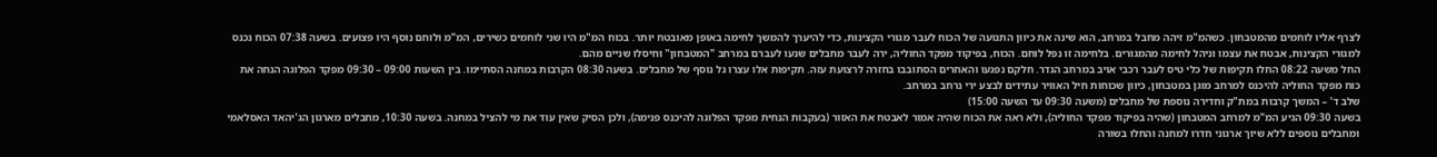לצרף אליו לוחמים מהמטבחון. כשהמ"מ זיהה מחבל במרחב, הוא שינה את כיוון התנועה של הכוח לעבר מגורי הקצינות, כדי להיערך להמשך לחימה באופן מאובטח יותר. בכוח המ"מ היו שני לוחמים כשירים, המ"מ ולוחם נוסף היו פצועים. בשעה 07:38 הכוח נכנס למגורי הקצינות, אבטח את עצמו וניהל לחימה מהמגורים. בלחימה זו נפל לוחם. הכוח, בפיקוד מפקד החוליה, ירה לעבר מחבלים שנעו לעברם במרחב "המטבחון" וחיסלו שניים מהם.
החל משעה 08:22 החלו תקיפות של כלי טיס לעבר רכבי אויב במרחב הגדר. חלקם נפגעו והאחרים הסתובבו בחזרה לרצועת עזה. תקיפות אלו עצרו גל נוסף של מחבלים. בשעה 08:30 הקרבות במחנה הסתיימו. בין השעות 09:00 – 09:30 מפקד הפלוגה הנחה את כוח מפקד החוליה להיכנס למרחב מוגן במטבחון, כיוון שכוחות חיל האוויר עתידים לבצע ירי נרחב במרחב.
שלב ד' – המשך קרבות במת"ק וחדירה נוספת של מחבלים (משעה 09:30 עד השעה 15:00)
בשעה 09:30 הגיע המ"מ למרחב המטבחון (שהיה בפיקוד מפקד החוליה), ולא ראה את הכוח שהיה אמור לאבטח את האזור (בעקבות הנחית מפקד הפלוגה להיכנס פנימה), ולכן הסיק שאין עוד את מי להציל במחנה. בשעה 10:30, מחבלים מארגון הג'יהאד האסלאמי ומחבלים נוספים ללא שיוך ארגוני חדרו למחנה והחלו בשורה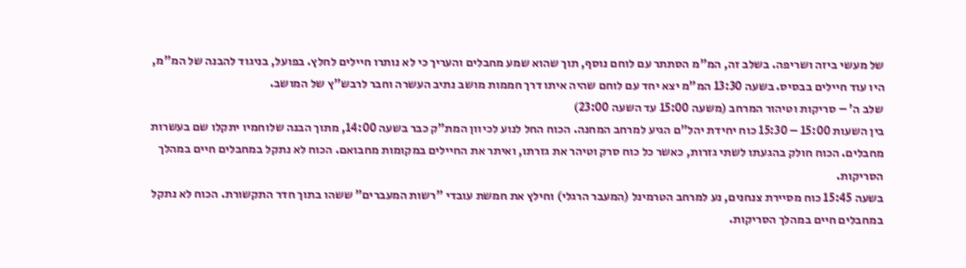של מעשי ביזה ושריפה. בשלב זה, המ"מ הסתתר עם לוחם נוסף, תוך שהוא שמע מחבלים והעריך כי לא נותרו חיילים לחלץ. בפועל, בניגוד להבנה של המ"מ, היו עוד חיילים בבסיס. בשעה 13:30 המ"מ יצא יחד עם לוחם שהיה איתו דרך חממות מושב נתיב העשרה וחבר לרבש"ץ של המושב.
שלב ה' – סריקות וטיהור המרחב (משעה 15:00 עד השעה 23:00)
בין השעות 15:00 – 15:30 כוח יחידת יהל"ם הגיע למרחב המחנה. הכוח החל לנוע לכיוון המת"ק כבר בשעה 14:00, מתוך הבנה שלוחמיו יתקלו שם בעשרות מחבלים. הכוח חולק בהגעתו לשתי גזרות, כאשר כל כוח סרק וטיהר את גזרתו, ואיתר את החיילים במקומות מחבואם. הכוח לא נתקל במחבלים חיים במהלך הסריקות.
בשעה 15:45 כוח מסיירת צנחנים, נע למרחב הטרמינל (המעבר הרגלי) וחילץ את חמשת עובדי "רשות המעברים" ששהו בתוך חדר התקשורת. הכוח לא נתקל במחבלים חיים במהלך הסריקות.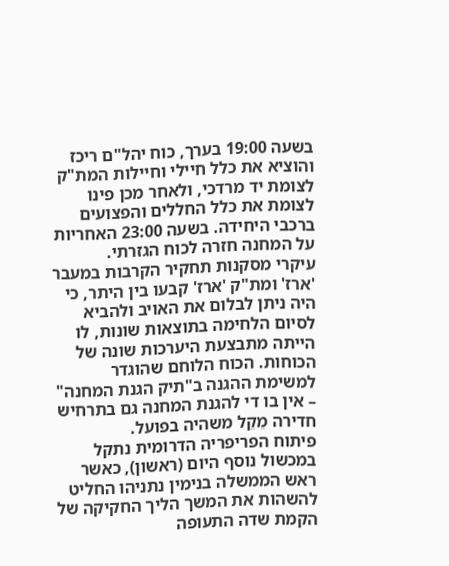בשעה 19:00 בערך, כוח יהל"ם ריכז והוציא את כלל חיילי וחיילות המת"ק לצומת יד מרדכי, ולאחר מכן פינו לצומת את כלל החללים והפצועים ברכבי היחידה. בשעה 23:00 האחריות על המחנה חזרה לכוח הגזרתי.
עיקרי מסקנות תחקיר הקרבות במעבר 'ארז' ומת"ק 'ארז' קבעו בין היתר, כי היה ניתן לבלום את האויב ולהביא לסיום הלחימה בתוצאות שונות, לו הייתה מתבצעת היערכות שונה של הכוחות. הכוח הלוחם שהוגדר למשימת ההגנה ב"תיק הגנת המחנה" – אין בו די להגנת המחנה גם בתרחיש חדירה מֵקֵל משהיה בפועל.
פיתוח הפריפריה הדרומית נתקל במכשול נוסף היום (ראשון), כאשר ראש הממשלה בנימין נתניהו החליט להשהות את המשך הליך החקיקה של הקמת שדה התעופה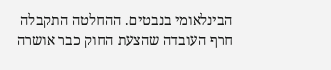הבינלאומי בנבטים. ההחלטה התקבלה חרף העובדה שהצעת החוק כבר אושרה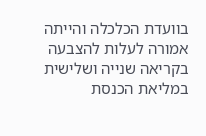בוועדת הכלכלה והייתה אמורה לעלות להצבעה בקריאה שנייה ושלישית במליאת הכנסת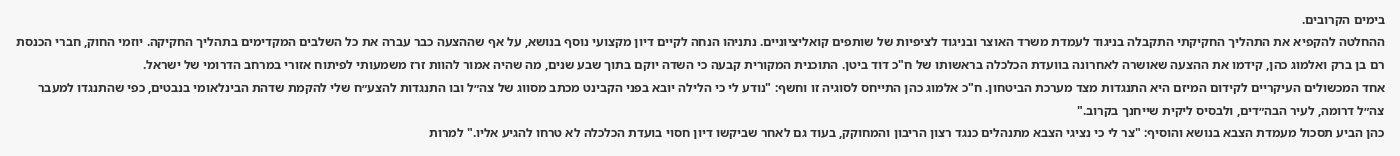בימים הקרובים.
ההחלטה להקפיא את התהליך החקיקתי התקבלה בניגוד לעמדת משרד האוצר ובניגוד לציפיות של שותפים קואליציוניים. נתניהו הנחה לקיים דיון מקצועי נוסף בנושא, על אף שההצעה כבר עברה את כל השלבים המקדימים בתהליך החקיקה. יוזמי החוק, חברי הכנסת רם בן ברק ואלמוג כהן, קידמו את ההצעה שאושרה לאחרונה בוועדת הכלכלה בראשותו של ח"כ דוד ביטן. התוכנית המקורית קבעה כי השדה יוקם בתוך שבע שנים, מה שהיה אמור להוות זרז משמעותי לפיתוח אזורי במרחב הדרומי של ישראל.
אחד המכשולים העיקריים לקידום המיזם היא התנגדות מצד מערכת הביטחון. ח"כ אלמוג כהן התייחס לסוגיה זו וחשף: "נודע לי כי הלילה יובא בפני הקבינט מכתב מסווג של צה״ל ובו התנגדות להצע״ח שלי להקמת שדהת הבינלאומי בנבטים, כפי שהתנגדו למעבר צה״ל דרומה, לעיר הבה״דים, ולבסיס ליקית שייחנך בקרוב."
כהן הביע תסכול מעמדת הצבא בנושא והוסיף: "צר לי כי נציגי הצבא מתנהלים כנגד רצון הריבון והמחוקק, בעוד גם לאחר שביקשו דיון חסוי בועדת הכלכלה לא טרחו להגיע אליו." למרות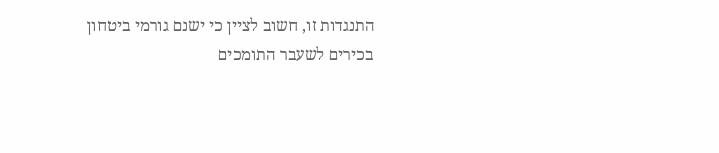התנגדות זו, חשוב לציין כי ישנם גורמי ביטחון בכירים לשעבר התומכים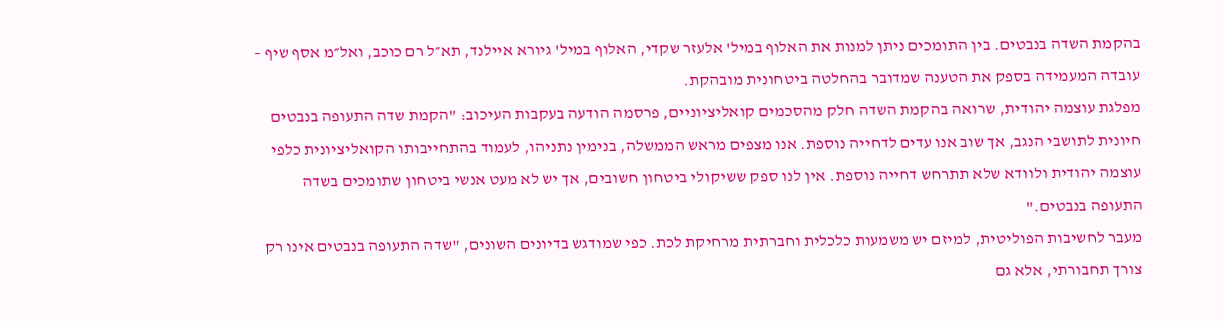בהקמת השדה בנבטים. בין התומכים ניתן למנות את האלוף במיל' אלעזר שקדי, האלוף במיל' גיורא איילנד, תא״ל רם כוכב, ואל״מ אסף שיף – עובדה המעמידה בספק את הטענה שמדובר בהחלטה ביטחונית מובהקת.
מפלגת עוצמה יהודית, שרואה בהקמת השדה חלק מהסכמים קואליציוניים, פרסמה הודעה בעקבות העיכוב: "הקמת שדה התעופה בנבטים חיונית לתושבי הנגב, אך שוב אנו עדים לדחייה נוספת. אנו מצפים מראש הממשלה, בנימין נתניהו, לעמוד בהתחייבותו הקואליציונית כלפי עוצמה יהודית ולוודא שלא תתרחש דחייה נוספת. אין לנו ספק ששיקולי ביטחון חשובים, אך יש לא מעט אנשי ביטחון שתומכים בשדה התעופה בנבטים."
מעבר לחשיבות הפוליטית, למיזם יש משמעות כלכלית וחברתית מרחיקת לכת. כפי שמודגש בדיונים השונים, "שדה התעופה בנבטים אינו רק צורך תחבורתי, אלא גם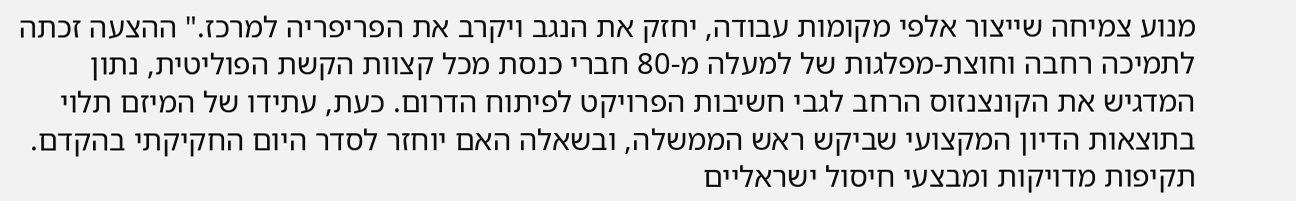מנוע צמיחה שייצור אלפי מקומות עבודה, יחזק את הנגב ויקרב את הפריפריה למרכז." ההצעה זכתה לתמיכה רחבה וחוצת-מפלגות של למעלה מ-80 חברי כנסת מכל קצוות הקשת הפוליטית, נתון המדגיש את הקונצנזוס הרחב לגבי חשיבות הפרויקט לפיתוח הדרום. כעת, עתידו של המיזם תלוי בתוצאות הדיון המקצועי שביקש ראש הממשלה, ובשאלה האם יוחזר לסדר היום החקיקתי בהקדם.
תקיפות מדויקות ומבצעי חיסול ישראליים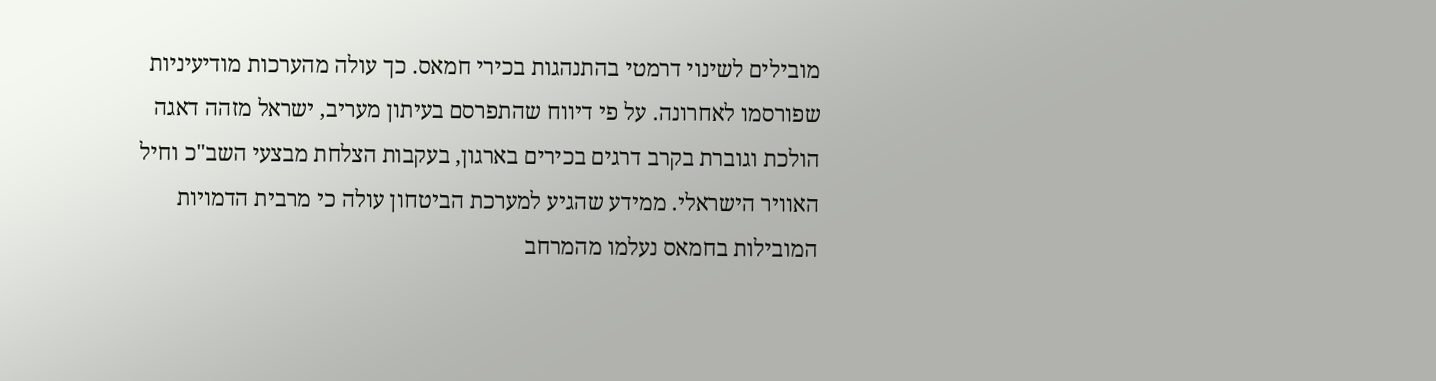מובילים לשינוי דרמטי בהתנהגות בכירי חמאס. כך עולה מהערכות מודיעיניות שפורסמו לאחרונה. על פי דיווח שהתפרסם בעיתון מעריב, ישראל מזהה דאגה הולכת וגוברת בקרב דרגים בכירים בארגון, בעקבות הצלחת מבצעי השב"כ וחיל האוויר הישראלי. ממידע שהגיע למערכת הביטחון עולה כי מרבית הדמויות המובילות בחמאס נעלמו מהמרחב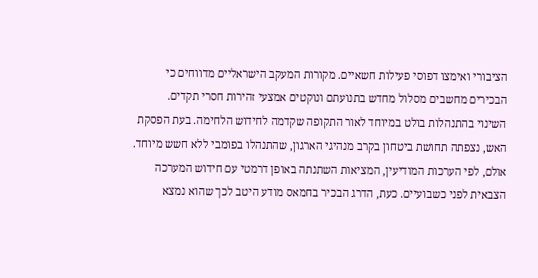הציבורי ואימצו דפוסי פעילות חשאיים. מקורות המעקב הישראליים מדווחים כי הבכירים מחשבים מסלול מחדש בתנועתם ונוקטים אמצעי זהירות חסרי תקדים.
השינוי בהתנהלות בולט במיוחד לאור התקופה שקדמה לחידוש הלחימה. בעת הפסקת האש, נצפתה תחושת ביטחון בקרב מנהיגי הארגון, שהתנהלו בפומבי ללא חשש מיוחד. אולם, לפי הערכות המודיעין, המציאות השתנתה באופן דרמטי עם חידוש המערכה הצבאית לפני כשבועיים. כעת, הדרג הבכיר בחמאס מודע היטב לכך שהוא נמצא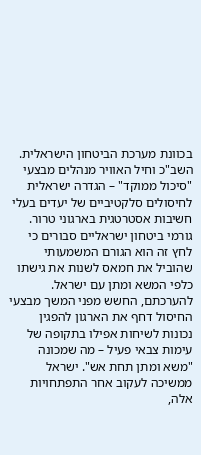בכוונת מערכת הביטחון הישראלית. השב"כ וחיל האוויר מנהלים מבצעי "סיכול ממוקד" – הגדרה ישראלית לחיסולים סלקטיביים של יעדים בעלי חשיבות אסטרטגית בארגוני טרור.
גורמי ביטחון ישראליים סבורים כי לחץ זה הוא הגורם המשמעותי שהוביל את חמאס לשנות את גישתו כלפי המשא ומתן עם ישראל. להערכתם, החשש מפני המשך מבצעי החיסול דחף את הארגון להפגין נכונות לשיחות אפילו בתקופה של עימות צבאי פעיל – מה שמכונה "משא ומתן תחת אש". ישראל ממשיכה לעקוב אחר התפתחויות אלה,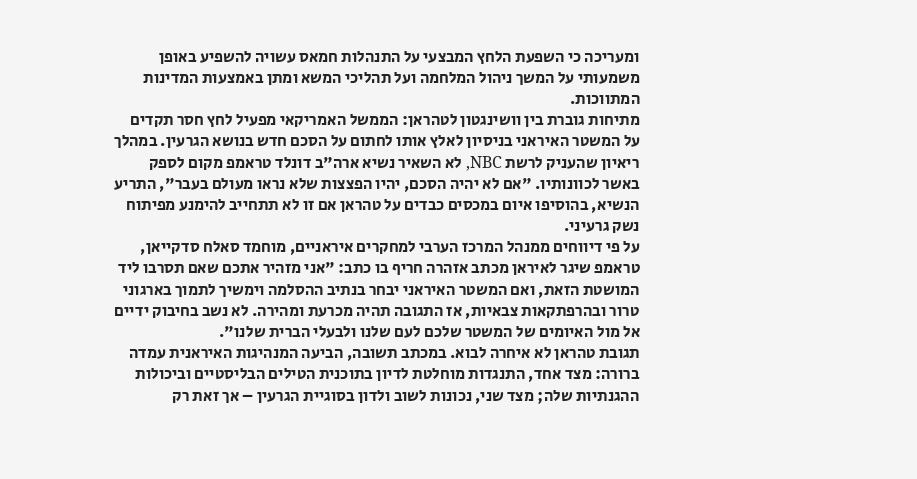ומעריכה כי השפעת הלחץ המבצעי על התנהלות חמאס עשויה להשפיע באופן משמעותי על המשך ניהול המלחמה ועל תהליכי המשא ומתן באמצעות המדינות המתווכות.
מתיחות גוברת בין וושינגטון לטהראן: הממשל האמריקאי מפעיל לחץ חסר תקדים על המשטר האיראני בניסיון לאלץ אותו לחתום על הסכם חדש בנושא הגרעין. במהלך ריאיון שהעניק לרשת NBC, לא השאיר נשיא ארה"ב דונלד טראמפ מקום לספק באשר לכוונותיו. "אם לא יהיה הסכם, יהיו הפצצות שלא נראו מעולם בעבר", התריע הנשיא, בהוסיפו איום במכסים כבדים על טהראן אם זו לא תתחייב להימנע מפיתוח נשק גרעיני.
על פי דיווחים ממנהל המרכז הערבי למחקרים איראניים, מוחמד סאלח סדקייאן, טראמפ שיגר לאיראן מכתב אזהרה חריף בו כתב: "אני מזהיר אתכם שאם תסרבו ליד המושטת הזאת, ואם המשטר האיראני יבחר בנתיב ההסלמה וימשיך לתמוך בארגוני טרור ובהרפתקאות צבאיות, אז התגובה תהיה מכרעת ומהירה. לא נשב בחיבוק ידיים אל מול האיומים של המשטר שלכם לעם שלנו ולבעלי הברית שלנו".
תגובת טהראן לא איחרה לבוא. במכתב תשובה, הביעה המנהיגות האיראנית עמדה ברורה: מצד אחד, התנגדות מוחלטת לדיון בתוכנית הטילים הבליסטיים וביכולות ההגנתיות שלה; מצד שני, נכונות לשוב ולדון בסוגיית הגרעין – אך זאת רק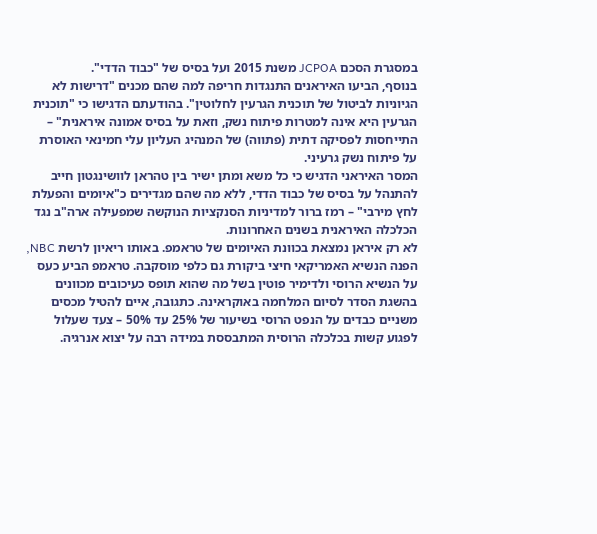במסגרת הסכם JCPOA משנת 2015 ועל בסיס של "כבוד הדדי".
בנוסף, הביעו האיראנים התנגדות חריפה למה שהם מכנים "דרישות לא הגיוניות לביטול של תוכנית הגרעין לחלוטין". בהודעתם הדגישו כי "תוכנית הגרעין היא אינה למטרות פיתוח נשק, וזאת על בסיס אמונה איראנית" – התייחסות לפסיקה דתית (פתווה) של המנהיג העליון עלי חמינאי האוסרת על פיתוח נשק גרעיני.
המסר האיראני הדגיש כי כל משא ומתן ישיר בין טהראן לוושינגטון חייב להתנהל על בסיס של כבוד הדדי, ללא מה שהם מגדירים כ"איומים והפעלת לחץ מירבי" – רמז ברור למדיניות הסנקציות הנוקשה שמפעילה ארה"ב נגד הכלכלה האיראנית בשנים האחרונות.
לא רק איראן נמצאת בכוונת האיומים של טראמפ. באותו ריאיון לרשת NBC, הפנה הנשיא האמריקאי חיצי ביקורת גם כלפי מוסקבה. טראמפ הביע כעס על הנשיא הרוסי ולדימיר פוטין בשל מה שהוא תופס כעיכובים מכוונים בהשגת הסדר לסיום המלחמה באוקראינה. כתגובה, איים להטיל מכסים משניים כבדים על הנפט הרוסי בשיעור של 25% עד 50% – צעד שעלול לפגוע קשות בכלכלה הרוסית המתבססת במידה רבה על יצוא אנרגיה.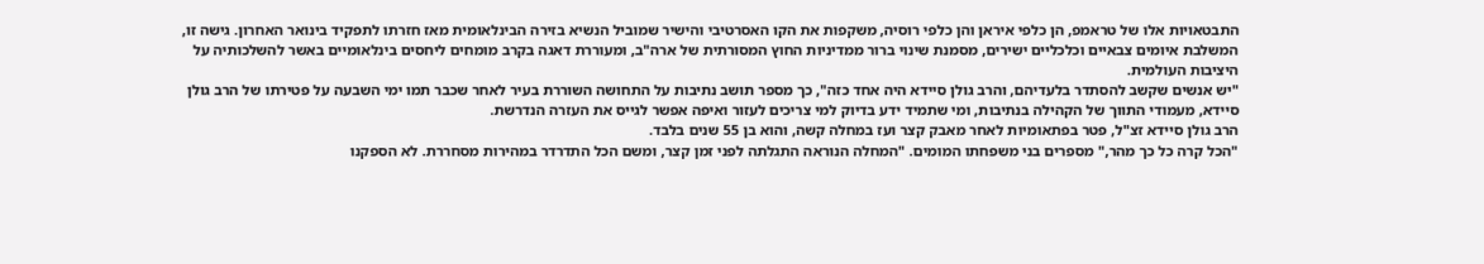התבטאויות אלו של טראמפ, הן כלפי איראן והן כלפי רוסיה, משקפות את הקו האסרטיבי והישיר שמוביל הנשיא בזירה הבינלאומית מאז חזרתו לתפקיד בינואר האחרון. גישה זו, המשלבת איומים צבאיים וכלכליים ישירים, מסמנת שינוי ברור ממדיניות החוץ המסורתית של ארה"ב, ומעוררת דאגה בקרב מומחים ליחסים בינלאומיים באשר להשלכותיה על היציבות העולמית.
"יש אנשים שקשב להסתדר בלעדיהם, והרב גולן סיידא היה אחד כזה", כך מספר תושב נתיבות על התחושה השוררת בעיר לאחר שכבר תמו ימי השבעה על פטירתו של הרב גולן סיידא, מעמודי התווך של הקהילה בנתיבות, ומי שתמיד ידע בדיוק למי צריכים לעזור ואיפה אפשר לגייס את העזרה הנדרשת.
הרב גולן סיידא זצ"ל, פטר בפתאומיות לאחר מאבק קצר ועז במחלה קשה, והוא בן 55 שנים בלבד.
"הכל קרה כל כך מהר," מספרים בני משפחתו המומים. "המחלה הנוראה התגלתה לפני זמן קצר, ומשם הכל התדרדר במהירות מסחררת. לא הספקנו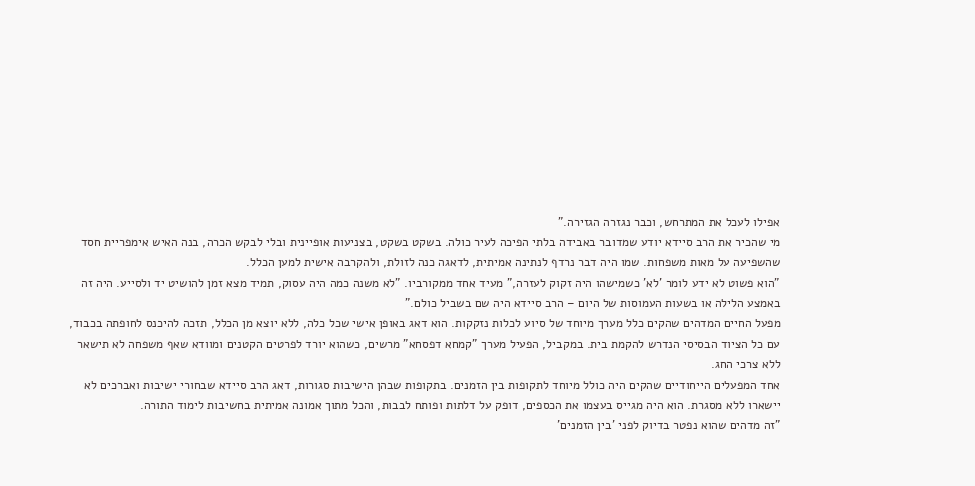אפילו לעכל את המתרחש, וכבר נגזרה הגזירה."
מי שהכיר את הרב סיידא יודע שמדובר באבידה בלתי הפיכה לעיר כולה. בשקט בשקט, בצניעות אופיינית ובלי לבקש הכרה, בנה האיש אימפריית חסד שהשפיעה על מאות משפחות. שמו היה דבר נרדף לנתינה אמיתית, לדאגה כנה לזולת, ולהקרבה אישית למען הכלל.
"הוא פשוט לא ידע לומר 'לא' כשמישהו היה זקוק לעזרה," מעיד אחד ממקורביו. "לא משנה כמה היה עסוק, תמיד מצא זמן להושיט יד ולסייע. היה זה באמצע הלילה או בשעות העמוסות של היום – הרב סיידא היה שם בשביל כולם."
מפעל החיים המדהים שהקים כלל מערך מיוחד של סיוע לכלות נזקקות. הוא דאג באופן אישי שכל כלה, ללא יוצא מן הכלל, תזכה להיכנס לחופתה בכבוד, עם כל הציוד הבסיסי הנדרש להקמת בית. במקביל, הפעיל מערך "קמחא דפסחא" מרשים, כשהוא יורד לפרטים הקטנים ומוודא שאף משפחה לא תישאר ללא צרכי החג.
אחד המפעלים הייחודיים שהקים היה כולל מיוחד לתקופות בין הזמנים. בתקופות שבהן הישיבות סגורות, דאג הרב סיידא שבחורי ישיבות ואברכים לא יישארו ללא מסגרת. הוא היה מגייס בעצמו את הכספים, דופק על דלתות ופותח לבבות, והכל מתוך אמונה אמיתית בחשיבות לימוד התורה.
"זה מדהים שהוא נפטר בדיוק לפני 'בין הזמנים'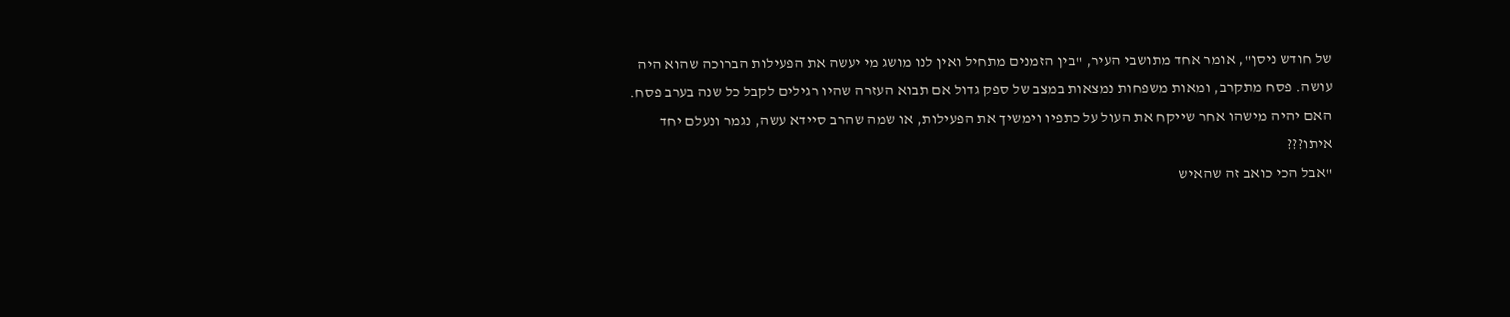של חודש ניסן", אומר אחד מתושבי העיר, "בין הזמנים מתחיל ואין לנו מושג מי יעשה את הפעילות הברוכה שהוא היה עושה. פסח מתקרב, ומאות משפחות נמצאות במצב של ספק גדול אם תבוא העזרה שהיו רגילים לקבל כל שנה בערב פסח. האם יהיה מישהו אחר שייקח את העול על כתפיו וימשיך את הפעילות, או שמה שהרב סיידא עשה, נגמר ונעלם יחד איתו???
"אבל הכי כואב זה שהאיש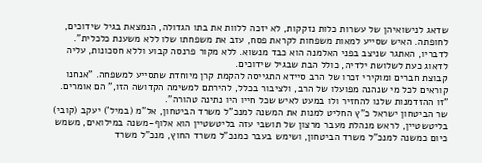שדאג לנישואיהן של עשרות כלות נזקקות, לא יזכה ללוות את בתו הגדולה, הנמצאת בגיל שידוכים, לחופתה. האיש שסייע למאות משפחות לקראת פסח, עזב את משפחתו שלו ללא משענת כלכלית".
לדבריו, האתגר שניצב בפני האלמנה הוא כבד מנשוא. ללא מקור פרנסה קבוע וללא חסכונות, עליה לדאוג כעת לשלושת ילדיה, כולל הבת שבגיל שידוכים.
קבוצת חברים ומוקירי זכרו של הרב סיידא התגייסה להקמת קרן מיוחדת שתסייע למשפחה. "אנחנו קוראים לכל מי שנהנה מפועלו של הרב, ולציבור בכלל, להירתם למשימה הקדושה הזו," הם אומרים. "זו ההזדמנות שלנו להחזיר ולו במעט לאיש שכל חייו היו נתינה טהורה".
שר הביטחון ישראל כ"ץ החליט למנות את המשנה למנכ"ל משרד הביטחון, אל"מ (במיל') יעקב (קובי) בליטשטיין, לראש מנהלת מעבר מרצון של תושבי עזה בליטשטיין הוא אלוף-משנה במילואים, משמש כיום כמשנה למנכ"ל משרד הביטחון, ושימש בעבר כמנכ"ל משרד החוץ, מנכ"ל משרד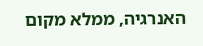האנרגיה, ממלא מקום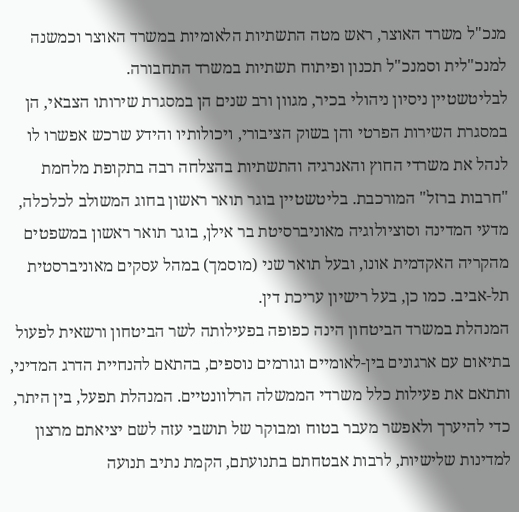מנכ"ל משרד האוצר, ראש מטה התשתיות הלאומיות במשרד האוצר וכמשנה למנכ"לית וסמנכ"ל תכנון ופיתוח תשתיות במשרד התחבורה.
לבליטשטיין ניסיון ניהולי בכיר, מגוון ורב שנים הן במסגרת שירותו הצבאי, הן במסגרת השירות הפרטי והן בשוק הציבורי, ויכולותיו והידע שרכש אפשרו לו לנהל את משרדי החוץ והאנרגיה והתשתיות בהצלחה רבה בתקופת מלחמת "חרבות ברזל" המורכבת. בליטשטיין בוגר תואר ראשון בחוג המשולב לכלכלה, מדעי המדינה וסוציולוגיה מאוניברסיטת בר אילן, בוגר תואר ראשון במשפטים מהקריה האקדמית אונו, ובעל תואר שני (מוסמך) במהל עסקים מאוניברסטית תל-אביב. כמו כן, בעל רישיון עריכת דין.
המנהלת במשרד הביטחון הינה כפופה בפעילותה לשר הביטחון ורשאית לפעול בתיאום עם ארגונים בין-לאומיים וגורמים נוספים, בהתאם להנחיית הדרג המדיני, ותתאם את פעילות כלל משרדי הממשלה הרלוונטיים. המנהלת תפעל, בין היתר, כדי להיערך ולאפשר מעבר בטוח ומבוקר של תושבי עזה לשם יציאתם מרצון למדינות שלישיות, לרבות אבטחתם בתנועתם, הקמת נתיב תנועה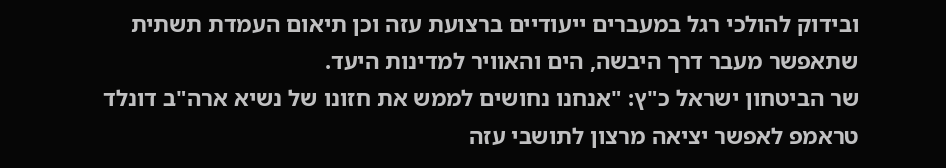ובידוק להולכי רגל במעברים ייעודיים ברצועת עזה וכן תיאום העמדת תשתית שתאפשר מעבר דרך היבשה, הים והאוויר למדינות היעד.
שר הביטחון ישראל כ"ץ: "אנחנו נחושים לממש את חזונו של נשיא ארה"ב דונלד טראמפ לאפשר יציאה מרצון לתושבי עזה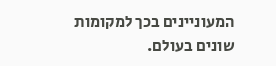המעוניינים בכך למקומות שונים בעולם.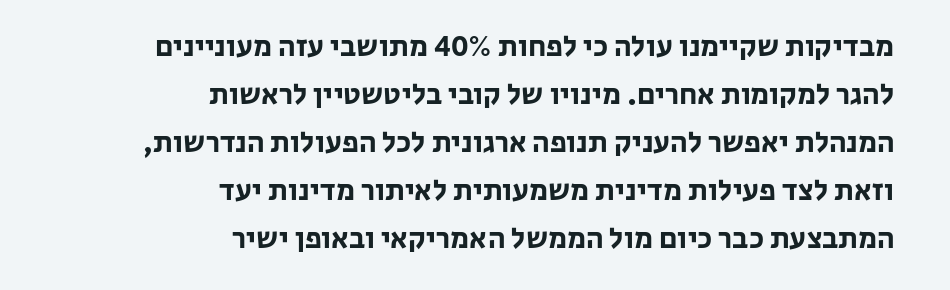מבדיקות שקיימנו עולה כי לפחות 40% מתושבי עזה מעוניינים להגר למקומות אחרים. מינויו של קובי בליטשטיין לראשות המנהלת יאפשר להעניק תנופה ארגונית לכל הפעולות הנדרשות, וזאת לצד פעילות מדינית משמעותית לאיתור מדינות יעד המתבצעת כבר כיום מול הממשל האמריקאי ובאופן ישיר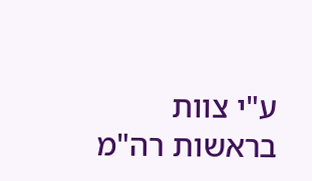ע"י צוות בראשות רה"מ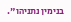בנימין נתניהו".